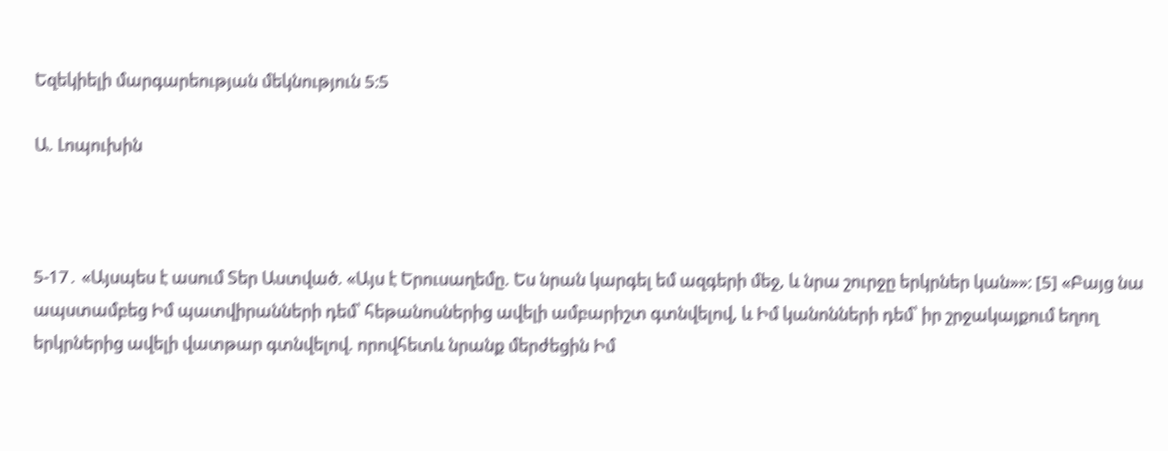Եզեկիելի մարգարեության մեկնություն 5։5

Ա. Լոպուխին



5-17․ «Այսպես է ասում Տեր Աստված. «Այս է Երուսաղեմը. Ես նրան կարգել եմ ազգերի մեջ, և նրա շուրջը երկրներ կան»»։ [5] «Բայց նա ապստամբեց Իմ պատվիրանների դեմ՝ հեթանոսներից ավելի ամբարիշտ գտնվելով, և Իմ կանոնների դեմ՝ իր շրջակայքում եղող երկրներից ավելի վատթար գտնվելով. որովհետև նրանք մերժեցին Իմ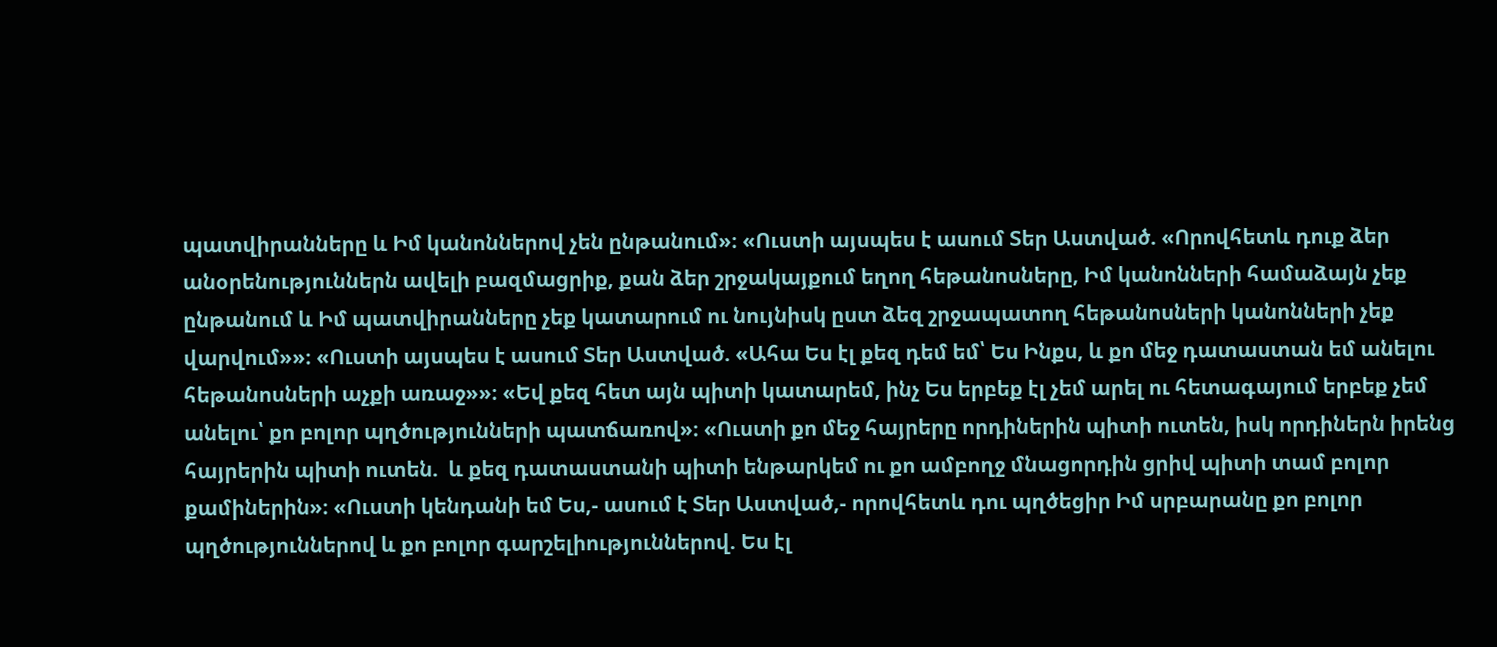պատվիրանները և Իմ կանոններով չեն ընթանում»։ «Ուստի այսպես է ասում Տեր Աստված. «Որովհետև դուք ձեր անօրենություններն ավելի բազմացրիք, քան ձեր շրջակայքում եղող հեթանոսները, Իմ կանոնների համաձայն չեք ընթանում և Իմ պատվիրանները չեք կատարում ու նույնիսկ ըստ ձեզ շրջապատող հեթանոսների կանոնների չեք վարվում»»։ «Ուստի այսպես է ասում Տեր Աստված. «Ահա Ես էլ քեզ դեմ եմ՝ Ես Ինքս, և քո մեջ դատաստան եմ անելու հեթանոսների աչքի առաջ»»։ «Եվ քեզ հետ այն պիտի կատարեմ, ինչ Ես երբեք էլ չեմ արել ու հետագայում երբեք չեմ անելու՝ քո բոլոր պղծությունների պատճառով»։ «Ուստի քո մեջ հայրերը որդիներին պիտի ուտեն, իսկ որդիներն իրենց հայրերին պիտի ուտեն.  և քեզ դատաստանի պիտի ենթարկեմ ու քո ամբողջ մնացորդին ցրիվ պիտի տամ բոլոր քամիներին»։ «Ուստի կենդանի եմ Ես,- ասում է Տեր Աստված,- որովհետև դու պղծեցիր Իմ սրբարանը քո բոլոր պղծություններով և քո բոլոր գարշելիություններով. Ես էլ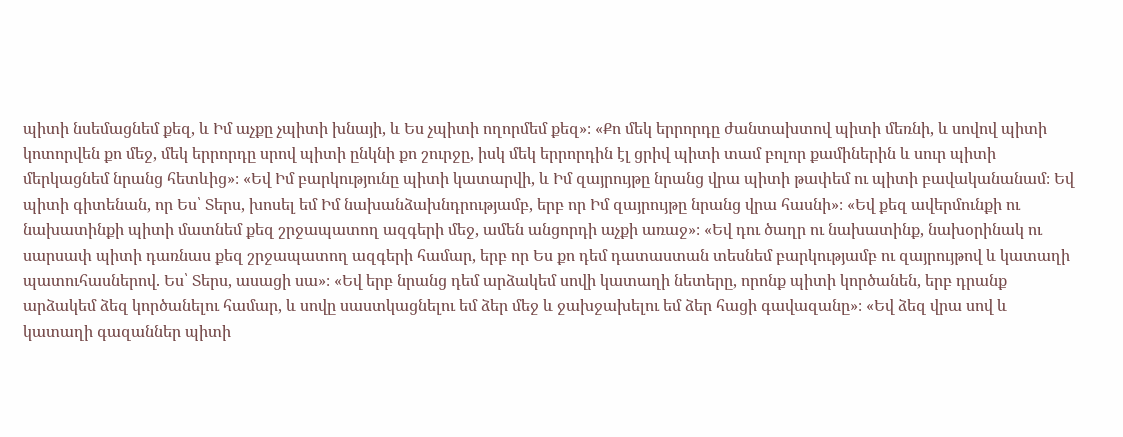պիտի նսեմացնեմ քեզ, և Իմ աչքը չպիտի խնայի, և Ես չպիտի ողորմեմ քեզ»։ «Քո մեկ երրորդը ժանտախտով պիտի մեռնի, և սովով պիտի կոտորվեն քո մեջ, մեկ երրորդը սրով պիտի ընկնի քո շուրջը, իսկ մեկ երրորդին էլ ցրիվ պիտի տամ բոլոր քամիներին և սուր պիտի մերկացնեմ նրանց հետևից»։ «Եվ Իմ բարկությունը պիտի կատարվի, և Իմ զայրույթը նրանց վրա պիտի թափեմ ու պիտի բավականանամ։ Եվ պիտի գիտենան, որ Ես՝ Տերս, խոսել եմ Իմ նախանձախնդրությամբ, երբ որ Իմ զայրույթը նրանց վրա հասնի»։ «Եվ քեզ ավերմունքի ու նախատինքի պիտի մատնեմ քեզ շրջապատող ազգերի մեջ, ամեն անցորդի աչքի առաջ»։ «Եվ դու ծաղր ու նախատինք, նախօրինակ ու սարսափ պիտի դառնաս քեզ շրջապատող ազգերի համար, երբ որ Ես քո դեմ դատաստան տեսնեմ բարկությամբ ու զայրույթով և կատաղի պատուհասներով. Ես՝ Տերս, ասացի սա»։ «Եվ երբ նրանց դեմ արձակեմ սովի կատաղի նետերը, որոնք պիտի կործանեն, երբ դրանք արձակեմ ձեզ կործանելու համար, և սովը սաստկացնելու եմ ձեր մեջ և ջախջախելու եմ ձեր հացի գավազանը»։ «Եվ ձեզ վրա սով և կատաղի գազաններ պիտի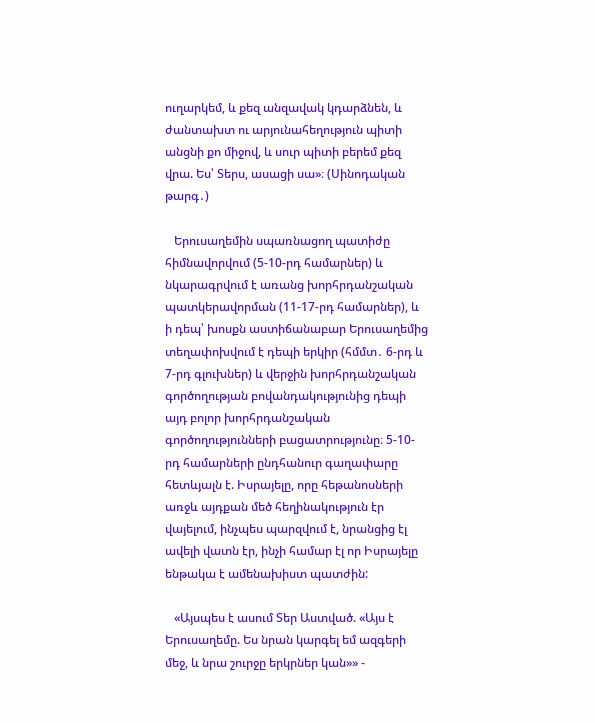ուղարկեմ, և քեզ անզավակ կդարձնեն, և ժանտախտ ու արյունահեղություն պիտի անցնի քո միջով, և սուր պիտի բերեմ քեզ վրա. Ես՝ Տերս, ասացի սա»։ (Սինոդական թարգ․)

   Երուսաղեմին սպառնացող պատիժը հիմնավորվում (5-10-րդ համարներ) և նկարագրվում է առանց խորհրդանշական պատկերավորման (11-17-րդ համարներ), և ի դեպ՝ խոսքն աստիճանաբար Երուսաղեմից տեղափոխվում է դեպի երկիր (հմմտ․ 6-րդ և 7-րդ գլուխներ) և վերջին խորհրդանշական գործողության բովանդակությունից դեպի այդ բոլոր խորհրդանշական գործողությունների բացատրությունը։ 5-10-րդ համարների ընդհանուր գաղափարը հետևյալն է. Իսրայելը, որը հեթանոսների առջև այդքան մեծ հեղինակություն էր վայելում, ինչպես պարզվում է, նրանցից էլ ավելի վատն էր, ինչի համար էլ որ Իսրայելը ենթակա է ամենախիստ պատժին:

   «Այսպես է ասում Տեր Աստված. «Այս է Երուսաղեմը. Ես նրան կարգել եմ ազգերի մեջ, և նրա շուրջը երկրներ կան»» -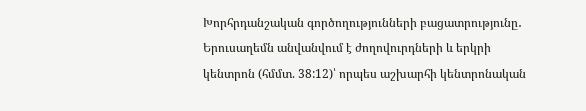Խորհրդանշական գործողությունների բացատրությունը․ Երուսաղեմն անվանվում է ժողովուրդների և երկրի կենտրոն (հմմտ. 38:12)՝ որպես աշխարհի կենտրոնական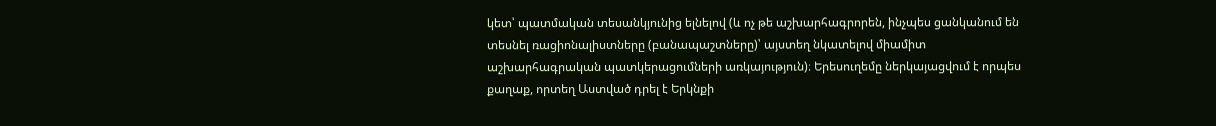կետ՝ պատմական տեսանկյունից ելնելով (և ոչ թե աշխարհագրորեն, ինչպես ցանկանում են տեսնել ռացիոնալիստները (բանապաշտները)՝ այստեղ նկատելով միամիտ աշխարհագրական պատկերացումների առկայություն)։ Երեսուղեմը ներկայացվում է որպես քաղաք, որտեղ Աստված դրել է Երկնքի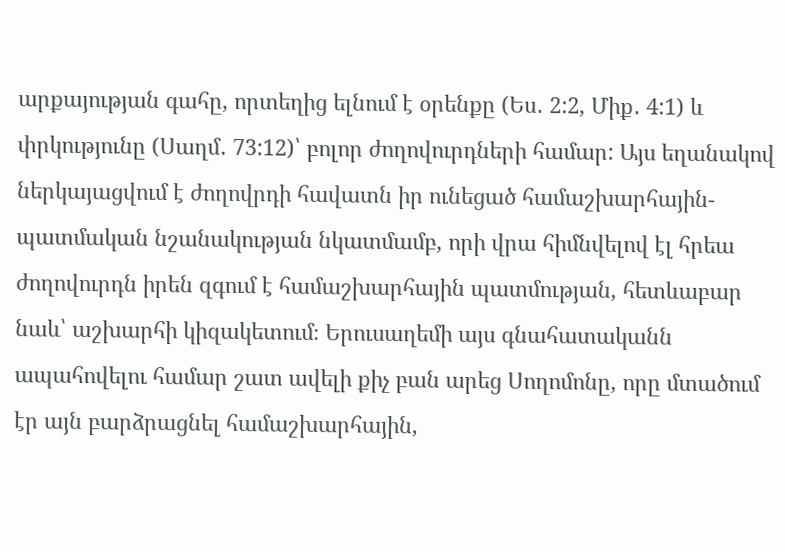արքայության գահը, որտեղից ելնում է օրենքը (Ես․ 2:2, Միք․ 4:1) և փրկությունը (Սաղմ․ 73:12)՝ բոլոր ժողովուրդների համար: Այս եղանակով ներկայացվում է ժողովրդի հավատն իր ունեցած համաշխարհային-պատմական նշանակության նկատմամբ, որի վրա հիմնվելով էլ հրեա ժողովուրդն իրեն զգում է համաշխարհային պատմության, հետևաբար նաև՝ աշխարհի կիզակետում։ Երուսաղեմի այս գնահատականն ապահովելու համար շատ ավելի քիչ բան արեց Սողոմոնը, որը մտածում էր այն բարձրացնել համաշխարհային,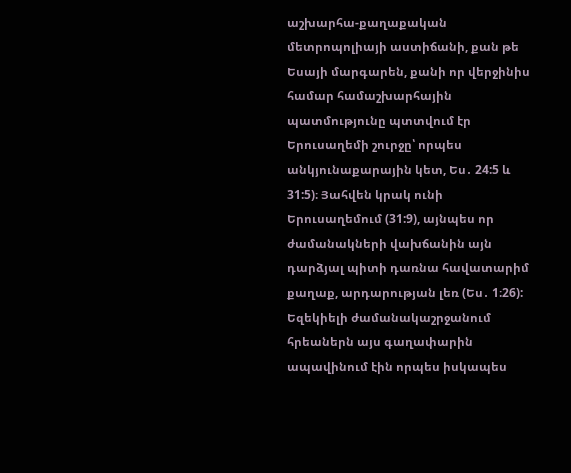աշխարհա-քաղաքական մետրոպոլիայի աստիճանի, քան թե Եսայի մարգարեն, քանի որ վերջինիս համար համաշխարհային պատմությունը պտտվում էր Երուսաղեմի շուրջը՝ որպես անկյունաքարային կետ, Ես․ 24:5 և 31:5)։ Յահվեն կրակ ունի Երուսաղեմում (31:9), այնպես որ ժամանակների վախճանին այն դարձյալ պիտի դառնա հավատարիմ քաղաք, արդարության լեռ (Ես․ 1։26): Եզեկիելի ժամանակաշրջանում հրեաներն այս գաղափարին ապավինում էին որպես իսկապես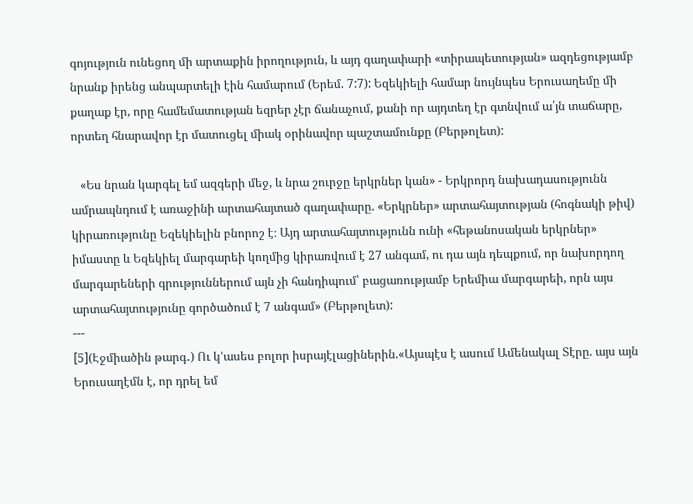գոյություն ունեցող մի արտաքին իրողություն, և այդ գաղափարի «տիրապետության» ազդեցությամբ նրանք իրենց անպարտելի էին համարում (Երեմ. 7:7): Եզեկիելի համար նույնպես Երուսաղեմը մի քաղաք էր, որը համեմատության եզրեր չէր ճանաչում, քանի որ այդտեղ էր գտնվում ա՛յն տաճարը, որտեղ հնարավոր էր մատուցել միակ օրինավոր պաշտամունքը (Բերթոլետ):

   «Ես նրան կարգել եմ ազգերի մեջ, և նրա շուրջը երկրներ կան» - Երկրորդ նախադասությունն ամրապնդում է առաջինի արտահայտած գաղափարը. «Երկրներ» արտահայտության (հոգնակի թիվ) կիրառությունը Եզեկիելին բնորոշ է։ Այդ արտահայտությունն ունի «հեթանոսական երկրներ» իմաստը և Եզեկիել մարգարեի կողմից կիրառվում է 27 անգամ, ու դա այն դեպքում, որ նախորդող մարգարեների գրություններում այն չի հանդիպում՝ բացառությամբ Երեմիա մարգարեի, որն այս արտահայտությունը գործածում է 7 անգամ» (Բերթոլետ):
---
[5](Էջմիածին թարգ․) Ու կ՚ասես բոլոր իսրայէլացիներին.«Այսպէս է ասում Ամենակալ Տէրը. այս այն Երուսաղէմն է, որ դրել եմ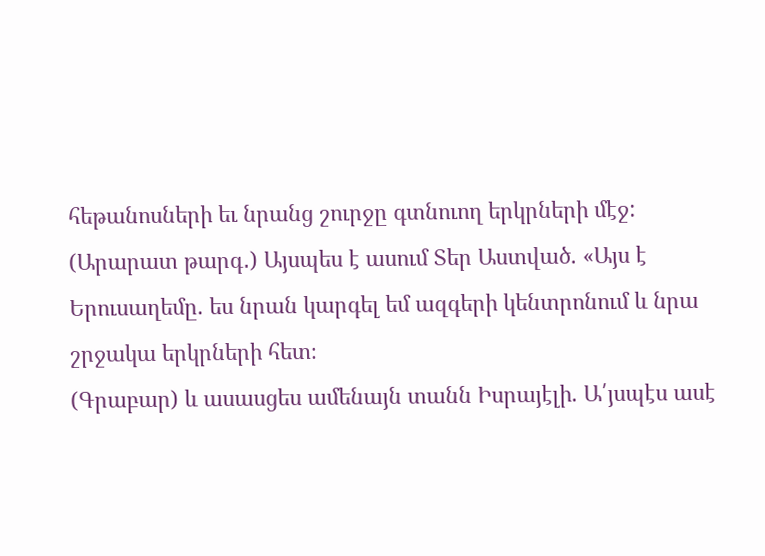հեթանոսների եւ նրանց շուրջը գտնուող երկրների մէջ:
(Արարատ թարգ․) Այսպես է ասում Տեր Աստված. «Այս է Երուսաղեմը. ես նրան կարգել եմ ազգերի կենտրոնում և նրա շրջակա երկրների հետ։
(Գրաբար) և ասասցես ամենայն տանն Իսրայէլի. Ա՛յսպէս ասէ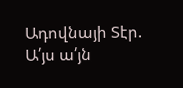Ադովնայի Տէր. Ա՛յս ա՛յն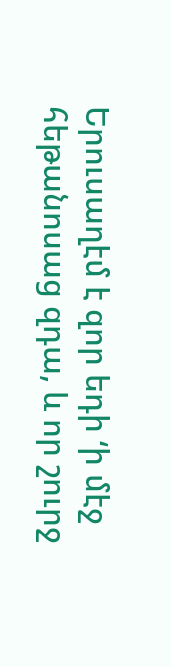Երուսաղէմ է զոր եդի ‘ի մէջ հեթանոսաց զդա, և որ շուրջ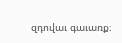զդովաւ գաւառք։